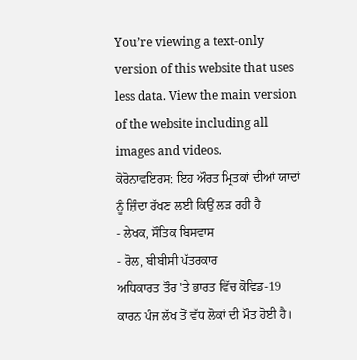You’re viewing a text-only version of this website that uses less data. View the main version of the website including all images and videos.
ਕੋਰੋਨਾਵਇਰਸ: ਇਹ ਔਰਤ ਮ੍ਰਿਤਕਾਂ ਦੀਆਂ ਯਾਦਾਂ ਨੂੰ ਜ਼ਿੰਦਾ ਰੱਖਣ ਲਈ ਕਿਉਂ ਲੜ ਰਹੀ ਹੈ
- ਲੇਖਕ, ਸੌਤਿਕ ਬਿਸਵਾਸ
- ਰੋਲ, ਬੀਬੀਸੀ ਪੱਤਰਕਾਰ
ਅਧਿਕਾਰਤ ਤੌਰ 'ਤੇ ਭਾਰਤ ਵਿੱਚ ਕੋਵਿਡ-19 ਕਾਰਨ ਪੰਜ ਲੱਖ ਤੋਂ ਵੱਧ ਲੋਕਾਂ ਦੀ ਮੌਤ ਹੋਈ ਹੈ।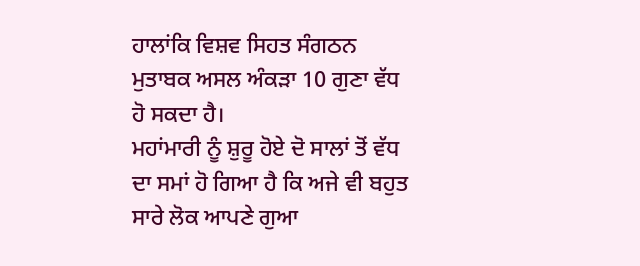ਹਾਲਾਂਕਿ ਵਿਸ਼ਵ ਸਿਹਤ ਸੰਗਠਨ ਮੁਤਾਬਕ ਅਸਲ ਅੰਕੜਾ 10 ਗੁਣਾ ਵੱਧ ਹੋ ਸਕਦਾ ਹੈ।
ਮਹਾਂਮਾਰੀ ਨੂੰ ਸ਼ੁਰੂ ਹੋਏ ਦੋ ਸਾਲਾਂ ਤੋਂ ਵੱਧ ਦਾ ਸਮਾਂ ਹੋ ਗਿਆ ਹੈ ਕਿ ਅਜੇ ਵੀ ਬਹੁਤ ਸਾਰੇ ਲੋਕ ਆਪਣੇ ਗੁਆ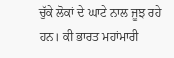ਚੁੱਕੇ ਲੋਕਾਂ ਦੇ ਘਾਟੇ ਨਾਲ ਜੂਝ ਰਹੇ ਹਨ। ਕੀ ਭਾਰਤ ਮਹਾਂਮਾਰੀ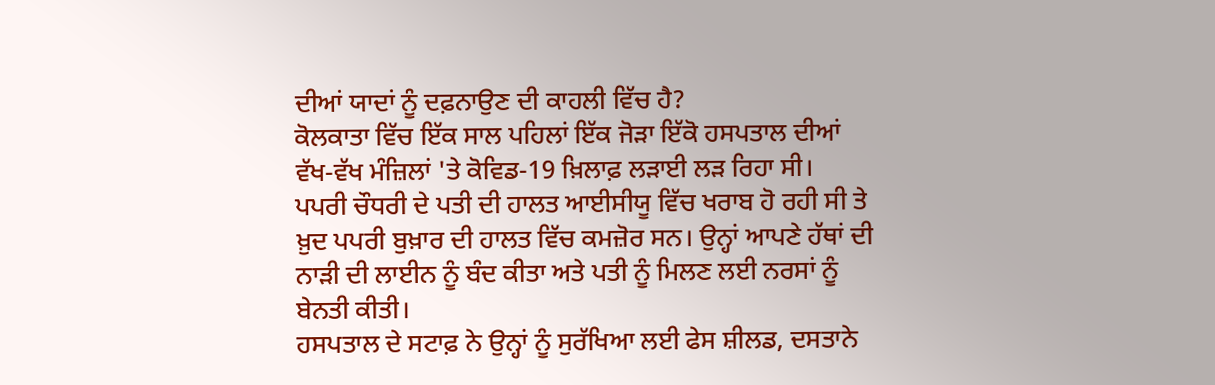ਦੀਆਂ ਯਾਦਾਂ ਨੂੰ ਦਫ਼ਨਾਉਣ ਦੀ ਕਾਹਲੀ ਵਿੱਚ ਹੈ?
ਕੋਲਕਾਤਾ ਵਿੱਚ ਇੱਕ ਸਾਲ ਪਹਿਲਾਂ ਇੱਕ ਜੋੜਾ ਇੱਕੋ ਹਸਪਤਾਲ ਦੀਆਂ ਵੱਖ-ਵੱਖ ਮੰਜ਼ਿਲਾਂ 'ਤੇ ਕੋਵਿਡ-19 ਖ਼ਿਲਾਫ਼ ਲੜਾਈ ਲੜ ਰਿਹਾ ਸੀ।
ਪਪਰੀ ਚੌਧਰੀ ਦੇ ਪਤੀ ਦੀ ਹਾਲਤ ਆਈਸੀਯੂ ਵਿੱਚ ਖਰਾਬ ਹੋ ਰਹੀ ਸੀ ਤੇ ਖ਼ੁਦ ਪਪਰੀ ਬੁਖ਼ਾਰ ਦੀ ਹਾਲਤ ਵਿੱਚ ਕਮਜ਼ੋਰ ਸਨ। ਉਨ੍ਹਾਂ ਆਪਣੇ ਹੱਥਾਂ ਦੀ ਨਾੜੀ ਦੀ ਲਾਈਨ ਨੂੰ ਬੰਦ ਕੀਤਾ ਅਤੇ ਪਤੀ ਨੂੰ ਮਿਲਣ ਲਈ ਨਰਸਾਂ ਨੂੰ ਬੇਨਤੀ ਕੀਤੀ।
ਹਸਪਤਾਲ ਦੇ ਸਟਾਫ਼ ਨੇ ਉਨ੍ਹਾਂ ਨੂੰ ਸੁਰੱਖਿਆ ਲਈ ਫੇਸ ਸ਼ੀਲਡ, ਦਸਤਾਨੇ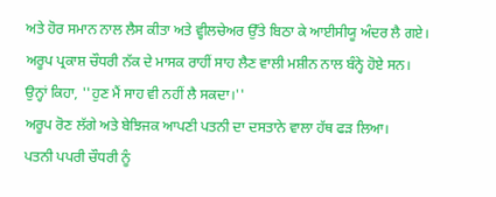ਅਤੇ ਹੋਰ ਸਮਾਨ ਨਾਲ ਲੈਸ ਕੀਤਾ ਅਤੇ ਵ੍ਹੀਲਚੇਅਰ ਉੱਤੇ ਬਿਠਾ ਕੇ ਆਈਸੀਯੂ ਅੰਦਰ ਲੈ ਗਏ।
ਅਰੂਪ ਪ੍ਰਕਾਸ਼ ਚੌਧਰੀ ਨੱਕ ਦੇ ਮਾਸਕ ਰਾਹੀਂ ਸਾਹ ਲੈਣ ਵਾਲੀ ਮਸ਼ੀਨ ਨਾਲ ਬੰਨ੍ਹੇ ਹੋਏ ਸਨ। ਉਨ੍ਹਾਂ ਕਿਹਾ, ''ਹੁਣ ਮੈਂ ਸਾਹ ਵੀ ਨਹੀਂ ਲੈ ਸਕਦਾ।''
ਅਰੂਪ ਰੋਣ ਲੱਗੇ ਅਤੇ ਬੇਝਿਜਕ ਆਪਣੀ ਪਤਨੀ ਦਾ ਦਸਤਾਨੇ ਵਾਲਾ ਹੱਥ ਫੜ ਲਿਆ।
ਪਤਨੀ ਪਪਰੀ ਚੌਧਰੀ ਨੂੰ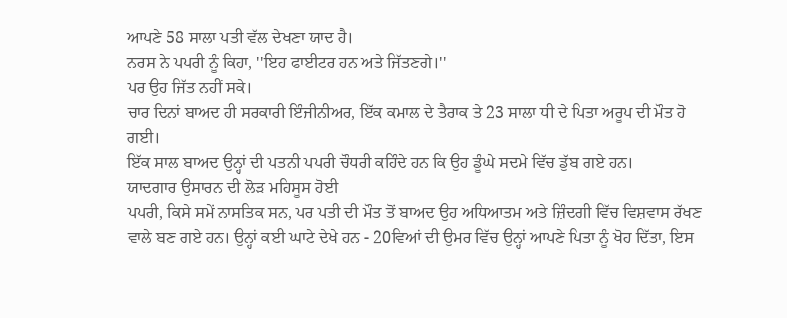ਆਪਣੇ 58 ਸਾਲਾ ਪਤੀ ਵੱਲ ਦੇਖਣਾ ਯਾਦ ਹੈ।
ਨਰਸ ਨੇ ਪਪਰੀ ਨੂੰ ਕਿਹਾ, ''ਇਹ ਫਾਈਟਰ ਹਨ ਅਤੇ ਜਿੱਤਣਗੇ।''
ਪਰ ਉਹ ਜਿੱਤ ਨਹੀਂ ਸਕੇ।
ਚਾਰ ਦਿਨਾਂ ਬਾਅਦ ਹੀ ਸਰਕਾਰੀ ਇੰਜੀਨੀਅਰ, ਇੱਕ ਕਮਾਲ ਦੇ ਤੈਰਾਕ ਤੇ 23 ਸਾਲਾ ਧੀ ਦੇ ਪਿਤਾ ਅਰੂਪ ਦੀ ਮੌਤ ਹੋ ਗਈ।
ਇੱਕ ਸਾਲ ਬਾਅਦ ਉਨ੍ਹਾਂ ਦੀ ਪਤਨੀ ਪਪਰੀ ਚੌਧਰੀ ਕਹਿੰਦੇ ਹਨ ਕਿ ਉਹ ਡੂੰਘੇ ਸਦਮੇ ਵਿੱਚ ਡੁੱਬ ਗਏ ਹਨ।
ਯਾਦਗਾਰ ਉਸਾਰਨ ਦੀ ਲੋੜ ਮਹਿਸੂਸ ਹੋਈ
ਪਪਰੀ, ਕਿਸੇ ਸਮੇਂ ਨਾਸਤਿਕ ਸਨ, ਪਰ ਪਤੀ ਦੀ ਮੌਤ ਤੋਂ ਬਾਅਦ ਉਹ ਅਧਿਆਤਮ ਅਤੇ ਜ਼ਿੰਦਗੀ ਵਿੱਚ ਵਿਸ਼ਵਾਸ ਰੱਖਣ ਵਾਲੇ ਬਣ ਗਏ ਹਨ। ਉਨ੍ਹਾਂ ਕਈ ਘਾਟੇ ਦੇਖੇ ਹਨ - 20ਵਿਆਂ ਦੀ ਉਮਰ ਵਿੱਚ ਉਨ੍ਹਾਂ ਆਪਣੇ ਪਿਤਾ ਨੂੰ ਖੋਹ ਦਿੱਤਾ, ਇਸ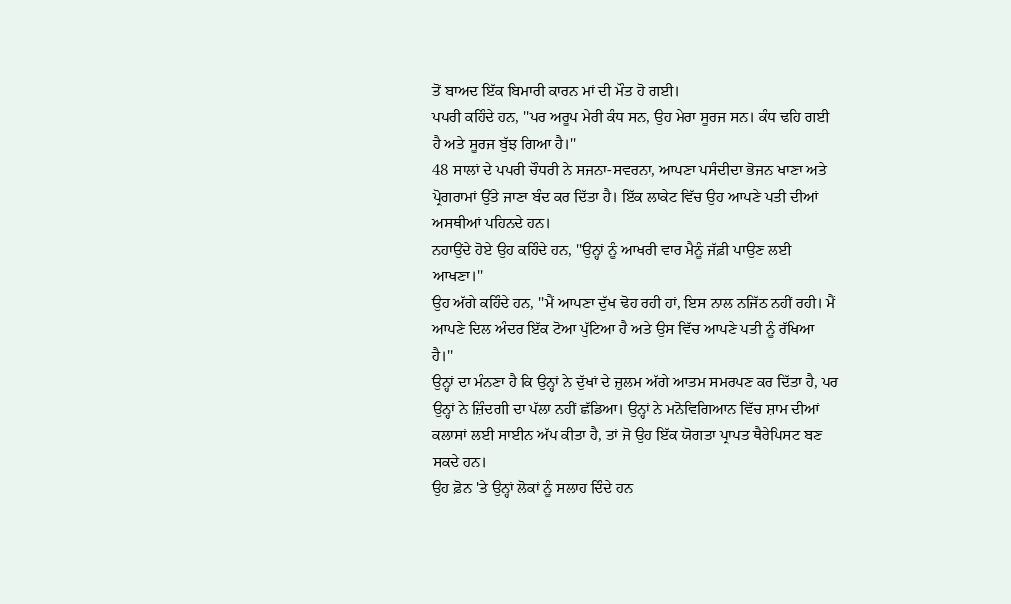ਤੋਂ ਬਾਅਦ ਇੱਕ ਬਿਮਾਰੀ ਕਾਰਨ ਮਾਂ ਦੀ ਮੌਤ ਹੋ ਗਈ।
ਪਪਰੀ ਕਹਿੰਦੇ ਹਨ, ''ਪਰ ਅਰੂਪ ਮੇਰੀ ਕੰਧ ਸਨ, ਉਹ ਮੇਰਾ ਸੂਰਜ ਸਨ। ਕੰਧ ਢਹਿ ਗਈ ਹੈ ਅਤੇ ਸੂਰਜ ਬੁੱਝ ਗਿਆ ਹੈ।''
48 ਸਾਲਾਂ ਦੇ ਪਪਰੀ ਚੌਧਰੀ ਨੇ ਸਜਨਾ-ਸਵਰਨਾ, ਆਪਣਾ ਪਸੰਦੀਦਾ ਭੋਜਨ ਖਾਣਾ ਅਤੇ ਪ੍ਰੋਗਰਾਮਾਂ ਉੱਤੇ ਜਾਣਾ ਬੰਦ ਕਰ ਦਿੱਤਾ ਹੈ। ਇੱਕ ਲਾਕੇਟ ਵਿੱਚ ਉਹ ਆਪਣੇ ਪਤੀ ਦੀਆਂ ਅਸਥੀਆਂ ਪਹਿਨਦੇ ਹਨ।
ਨਹਾਉਂਦੇ ਹੋਏ ਉਹ ਕਹਿੰਦੇ ਹਨ, ''ਉਨ੍ਹਾਂ ਨੂੰ ਆਖਰੀ ਵਾਰ ਮੈਨੂੰ ਜੱਫ਼ੀ ਪਾਉਣ ਲਈ ਆਖਣਾ।''
ਉਹ ਅੱਗੇ ਕਹਿੰਦੇ ਹਨ, ''ਮੈਂ ਆਪਣਾ ਦੁੱਖ ਢੋਹ ਰਹੀ ਹਾਂ, ਇਸ ਨਾਲ ਨਜਿੱਠ ਨਹੀਂ ਰਹੀ। ਮੈਂ ਆਪਣੇ ਦਿਲ ਅੰਦਰ ਇੱਕ ਟੋਆ ਪੁੱਟਿਆ ਹੈ ਅਤੇ ਉਸ ਵਿੱਚ ਆਪਣੇ ਪਤੀ ਨੂੰ ਰੱਖਿਆ ਹੈ।''
ਉਨ੍ਹਾਂ ਦਾ ਮੰਨਣਾ ਹੈ ਕਿ ਉਨ੍ਹਾਂ ਨੇ ਦੁੱਖਾਂ ਦੇ ਜ਼ੁਲਮ ਅੱਗੇ ਆਤਮ ਸਮਰਪਣ ਕਰ ਦਿੱਤਾ ਹੈ, ਪਰ ਉਨ੍ਹਾਂ ਨੇ ਜ਼ਿੰਦਗੀ ਦਾ ਪੱਲਾ ਨਹੀਂ ਛੱਡਿਆ। ਉਨ੍ਹਾਂ ਨੇ ਮਨੋਵਿਗਿਆਨ ਵਿੱਚ ਸ਼ਾਮ ਦੀਆਂ ਕਲਾਸਾਂ ਲਈ ਸਾਈਨ ਅੱਪ ਕੀਤਾ ਹੈ, ਤਾਂ ਜੋ ਉਹ ਇੱਕ ਯੋਗਤਾ ਪ੍ਰਾਪਤ ਥੈਰੇਪਿਸਟ ਬਣ ਸਕਦੇ ਹਨ।
ਉਹ ਫ਼ੋਨ 'ਤੇ ਉਨ੍ਹਾਂ ਲੋਕਾਂ ਨੂੰ ਸਲਾਹ ਦਿੰਦੇ ਹਨ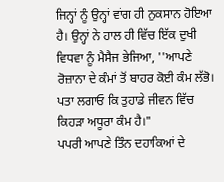ਜਿਨ੍ਹਾਂ ਨੂੰ ਉਨ੍ਹਾਂ ਵਾਂਗ ਹੀ ਨੁਕਸਾਨ ਹੋਇਆ ਹੈ। ਉਨ੍ਹਾਂ ਨੇ ਹਾਲ ਹੀ ਵਿੱਚ ਇੱਕ ਦੁਖੀ ਵਿਧਵਾ ਨੂੰ ਮੈਸੈਜ ਭੇਜਿਆ, ''ਆਪਣੇ ਰੋਜ਼ਾਨਾ ਦੇ ਕੰਮਾਂ ਤੋਂ ਬਾਹਰ ਕੋਈ ਕੰਮ ਲੱਭੋ। ਪਤਾ ਲਗਾਓ ਕਿ ਤੁਹਾਡੇ ਜੀਵਨ ਵਿੱਚ ਕਿਹੜਾ ਅਧੂਰਾ ਕੰਮ ਹੈ।"
ਪਪਰੀ ਆਪਣੇ ਤਿੰਨ ਦਹਾਕਿਆਂ ਦੇ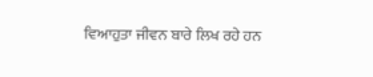ਵਿਆਹੁਤਾ ਜੀਵਨ ਬਾਰੇ ਲਿਖ ਰਹੇ ਹਨ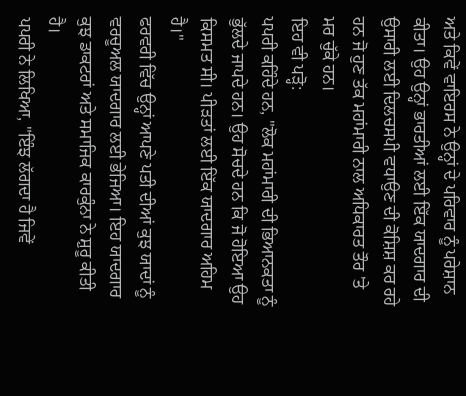ਅਤੇ ਕਿਵੇਂ ਵਾਇਰਸ ਨੇ ਉਨ੍ਹਾਂ ਦੇ ਪਰਿਵਾਰ ਨੂੰ ਪਰੇਸ਼ਾਨ ਕੀਤਾ। ਉਹ ਉਨ੍ਹਾਂ ਭਾਰਤੀਆਂ ਲਈ ਇੱਕ ਯਾਦਗਾਰ ਦੀ ਉਸਾਰੀ ਲਈ ਦਿਲਚਸਪੀ ਵਧਾਉਣ ਦੀ ਕੋਸ਼ਿਸ਼ ਕਰ ਰਹੇ ਹਨ ਜੋ ਹੁਣ ਤੱਕ ਮਹਾਂਮਾਰੀ ਨਾਲ ਅਧਿਕਾਰਤ ਤੌਰ 'ਤੇ ਮਰ ਚੁੱਕੇ ਹਨ।
ਇਹ ਵੀ ਪੜ੍ਹੋ:
ਪਪਰੀ ਕਹਿੰਦੇ ਹਨ, "ਲੋਕ ਮਹਾਂਮਾਰੀ ਦੀ ਭਿਆਨਕਤਾ ਨੂੰ ਭੁੱਲਦੇ ਜਾਪਦੇ ਹਨ। ਉਹ ਸੋਚਦੇ ਹਨ ਕਿ ਜੋ ਹੋਇਆ ਉਹ ਕਿਸਮਤ ਸੀ। ਪੀੜਤਾਂ ਲਈ ਇੱਕ ਯਾਦਗਾਰ ਅਹਿਮ ਹੈ।"
ਫਰਵਰੀ ਵਿੱਚ ਉਨ੍ਹਾਂ ਆਪਣੇ ਪਤੀ ਦੀਆਂ ਕੁਝ ਯਾਦਾਂ ਨੂੰ ਵਰਚੂਅਲ ਯਾਦਗਾਰ ਲਈ ਭੇਜਿਆ। ਇਹ ਯਾਦਗਾਰ ਕੁਝ ਡਾਕਟਰਾਂ ਅਤੇ ਸਮਾਜਿਕ ਕਾਰਕੁੰਨਾ ਨੇ ਸ਼ੁਰੂ ਕੀਤੀ ਹੈ।
ਪਪਰੀ ਨੇ ਲਿਖਿਆ, "ਇੰਝ ਲੱਗਦਾ ਹੈ ਜਿਵੇਂ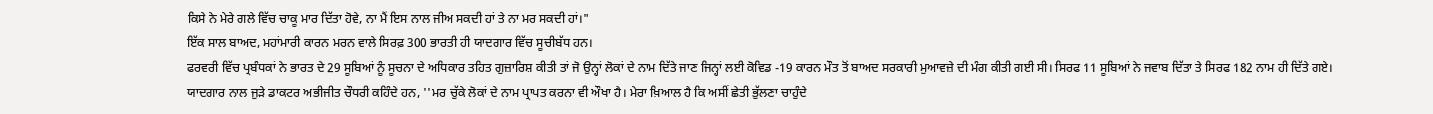ਕਿਸੇ ਨੇ ਮੇਰੇ ਗਲੇ ਵਿੱਚ ਚਾਕੂ ਮਾਰ ਦਿੱਤਾ ਹੋਵੇ, ਨਾ ਮੈਂ ਇਸ ਨਾਲ ਜੀਅ ਸਕਦੀ ਹਾਂ ਤੇ ਨਾ ਮਰ ਸਕਦੀ ਹਾਂ।"
ਇੱਕ ਸਾਲ ਬਾਅਦ, ਮਹਾਂਮਾਰੀ ਕਾਰਨ ਮਰਨ ਵਾਲੇ ਸਿਰਫ਼ 300 ਭਾਰਤੀ ਹੀ ਯਾਦਗਾਰ ਵਿੱਚ ਸੂਚੀਬੱਧ ਹਨ।
ਫਰਵਰੀ ਵਿੱਚ ਪ੍ਰਬੰਧਕਾਂ ਨੇ ਭਾਰਤ ਦੇ 29 ਸੂਬਿਆਂ ਨੂੰ ਸੂਚਨਾ ਦੇ ਅਧਿਕਾਰ ਤਹਿਤ ਗੁਜ਼ਾਰਿਸ਼ ਕੀਤੀ ਤਾਂ ਜੋ ਉਨ੍ਹਾਂ ਲੋਕਾਂ ਦੇ ਨਾਮ ਦਿੱਤੇ ਜਾਣ ਜਿਨ੍ਹਾਂ ਲਈ ਕੋਵਿਡ -19 ਕਾਰਨ ਮੌਤ ਤੋਂ ਬਾਅਦ ਸਰਕਾਰੀ ਮੁਆਵਜ਼ੇ ਦੀ ਮੰਗ ਕੀਤੀ ਗਈ ਸੀ। ਸਿਰਫ 11 ਸੂਬਿਆਂ ਨੇ ਜਵਾਬ ਦਿੱਤਾ ਤੇ ਸਿਰਫ 182 ਨਾਮ ਹੀ ਦਿੱਤੇ ਗਏ।
ਯਾਦਗਾਰ ਨਾਲ ਜੁੜੇ ਡਾਕਟਰ ਅਭੀਜੀਤ ਚੌਧਰੀ ਕਹਿੰਦੇ ਹਨ, ''ਮਰ ਚੁੱਕੇ ਲੋਕਾਂ ਦੇ ਨਾਮ ਪ੍ਰਾਪਤ ਕਰਨਾ ਵੀ ਔਖਾ ਹੈ। ਮੇਰਾ ਖ਼ਿਆਲ ਹੈ ਕਿ ਅਸੀਂ ਛੇਤੀ ਭੁੱਲਣਾ ਚਾਹੁੰਦੇ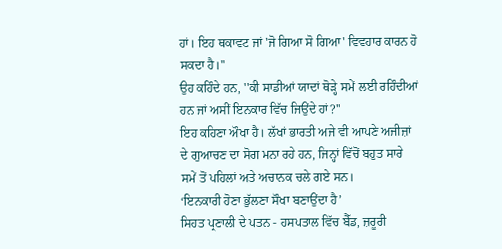ਹਾਂ। ਇਹ ਥਕਾਵਟ ਜਾਂ 'ਜੋ ਗਿਆ ਸੋ ਗਿਆ' ਵਿਵਹਾਰ ਕਾਰਨ ਹੋ ਸਕਦਾ ਹੈ।''
ਉਹ ਕਹਿੰਦੇ ਹਨ, ''ਕੀ ਸਾਡੀਆਂ ਯਾਦਾਂ ਥੋੜ੍ਹੇ ਸਮੇਂ ਲਈ ਰਹਿੰਦੀਆਂ ਹਨ ਜਾਂ ਅਸੀਂ ਇਨਕਾਰ ਵਿੱਚ ਜਿਉਂਦੇ ਹਾਂ?''
ਇਹ ਕਹਿਣਾ ਔਖਾ ਹੈ। ਲੱਖਾਂ ਭਾਰਤੀ ਅਜੇ ਵੀ ਆਪਣੇ ਅਜੀਜ਼ਾਂ ਦੇ ਗੁਆਚਣ ਦਾ ਸੋਗ ਮਨਾ ਰਹੇ ਹਨ, ਜਿਨ੍ਹਾਂ ਵਿੱਚੋਂ ਬਹੁਤ ਸਾਰੇ ਸਮੇਂ ਤੋਂ ਪਹਿਲਾਂ ਅਤੇ ਅਚਾਨਕ ਚਲੇ ਗਏ ਸਨ।
‘ਇਨਕਾਰੀ ਹੋਣਾ ਭੁੱਲਣਾ ਸੌਖਾ ਬਣਾਉਂਦਾ ਹੈ’
ਸਿਹਤ ਪ੍ਰਣਾਲੀ ਦੇ ਪਤਨ - ਹਸਪਤਾਲ ਵਿੱਚ ਬੈੱਡ, ਜ਼ਰੂਰੀ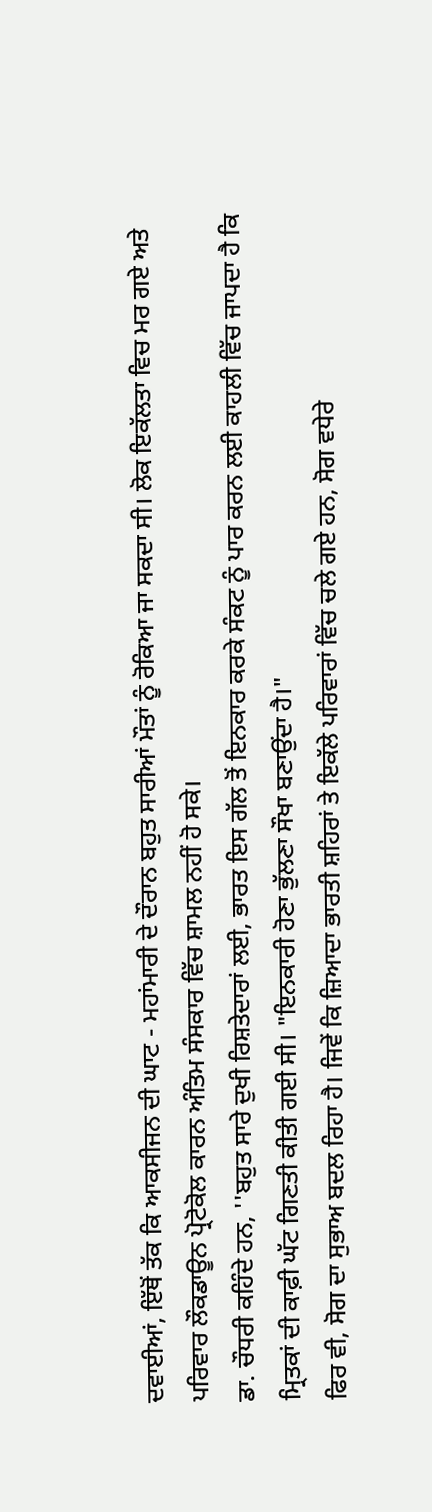ਦਵਾਈਆਂ, ਇੱਥੋਂ ਤੱਕ ਕਿ ਆਕਸੀਜਨ ਦੀ ਘਾਟ - ਮਹਾਂਮਾਰੀ ਦੇ ਦੌਰਾਨ ਬਹੁਤ ਸਾਰੀਆਂ ਮੌਤਾਂ ਨੂੰ ਰੋਕਿਆ ਜਾ ਸਕਦਾ ਸੀ। ਲੋਕ ਇਕੱਲਤਾ ਵਿਚ ਮਰ ਗਏ ਅਤੇ ਪਰਿਵਾਰ ਲੌਕਡਾਊਨ ਪ੍ਰੋਟੋਕੋਲ ਕਾਰਨ ਅੰਤਿਮ ਸੰਸਕਾਰ ਵਿੱਚ ਸ਼ਾਮਲ ਨਹੀਂ ਹੋ ਸਕੇ।
ਡਾ. ਚੌਧਰੀ ਕਹਿੰਦੇ ਹਨ, ''ਬਹੁਤ ਸਾਰੇ ਦੁਖੀ ਰਿਸ਼ਤੇਦਾਰਾਂ ਲਈ, ਭਾਰਤ ਇਸ ਗੱਲ ਤੋਂ ਇਨਕਾਰ ਕਰਕੇ ਸੰਕਟ ਨੂੰ ਪਾਰ ਕਰਨ ਲਈ ਕਾਹਲੀ ਵਿੱਚ ਜਾਪਦਾ ਹੈ ਕਿ ਮ੍ਰਿਤਕਾਂ ਦੀ ਕਾਫ਼ੀ ਘੱਟ ਗਿਣਤੀ ਕੀਤੀ ਗਈ ਸੀ। "ਇਨਕਾਰੀ ਹੋਣਾ ਭੁੱਲਣਾ ਸੌਖਾ ਬਣਾਉਂਦਾ ਹੈ।"
ਫਿਰ ਵੀ, ਸੋਗ ਦਾ ਸੁਭਾਅ ਬਦਲ ਰਿਹਾ ਹੈ। ਜਿਵੇਂ ਕਿ ਜ਼ਿਆਦਾ ਭਾਰਤੀ ਸ਼ਹਿਰਾਂ ਤੇ ਇਕੱਲੇ ਪਰਿਵਾਰਾਂ ਵਿੱਚ ਚਲੇ ਗਏ ਹਨ, ਸੋਗ ਵਧੇਰੇ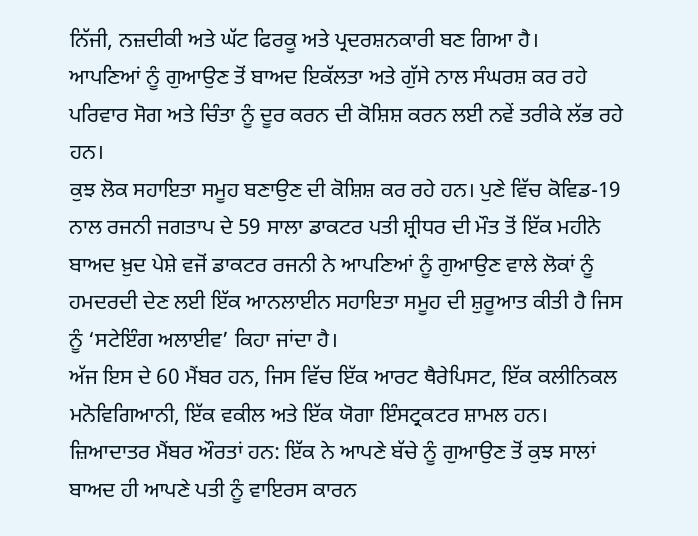ਨਿੱਜੀ, ਨਜ਼ਦੀਕੀ ਅਤੇ ਘੱਟ ਫਿਰਕੂ ਅਤੇ ਪ੍ਰਦਰਸ਼ਨਕਾਰੀ ਬਣ ਗਿਆ ਹੈ।
ਆਪਣਿਆਂ ਨੂੰ ਗੁਆਉਣ ਤੋਂ ਬਾਅਦ ਇਕੱਲਤਾ ਅਤੇ ਗੁੱਸੇ ਨਾਲ ਸੰਘਰਸ਼ ਕਰ ਰਹੇ ਪਰਿਵਾਰ ਸੋਗ ਅਤੇ ਚਿੰਤਾ ਨੂੰ ਦੂਰ ਕਰਨ ਦੀ ਕੋਸ਼ਿਸ਼ ਕਰਨ ਲਈ ਨਵੇਂ ਤਰੀਕੇ ਲੱਭ ਰਹੇ ਹਨ।
ਕੁਝ ਲੋਕ ਸਹਾਇਤਾ ਸਮੂਹ ਬਣਾਉਣ ਦੀ ਕੋਸ਼ਿਸ਼ ਕਰ ਰਹੇ ਹਨ। ਪੁਣੇ ਵਿੱਚ ਕੋਵਿਡ-19 ਨਾਲ ਰਜਨੀ ਜਗਤਾਪ ਦੇ 59 ਸਾਲਾ ਡਾਕਟਰ ਪਤੀ ਸ਼੍ਰੀਧਰ ਦੀ ਮੌਤ ਤੋਂ ਇੱਕ ਮਹੀਨੇ ਬਾਅਦ ਖ਼ੁਦ ਪੇਸ਼ੇ ਵਜੋਂ ਡਾਕਟਰ ਰਜਨੀ ਨੇ ਆਪਣਿਆਂ ਨੂੰ ਗੁਆਉਣ ਵਾਲੇ ਲੋਕਾਂ ਨੂੰ ਹਮਦਰਦੀ ਦੇਣ ਲਈ ਇੱਕ ਆਨਲਾਈਨ ਸਹਾਇਤਾ ਸਮੂਹ ਦੀ ਸ਼ੁਰੂਆਤ ਕੀਤੀ ਹੈ ਜਿਸ ਨੂੰ ‘ਸਟੇਇੰਗ ਅਲਾਈਵ’ ਕਿਹਾ ਜਾਂਦਾ ਹੈ।
ਅੱਜ ਇਸ ਦੇ 60 ਮੈਂਬਰ ਹਨ, ਜਿਸ ਵਿੱਚ ਇੱਕ ਆਰਟ ਥੈਰੇਪਿਸਟ, ਇੱਕ ਕਲੀਨਿਕਲ ਮਨੋਵਿਗਿਆਨੀ, ਇੱਕ ਵਕੀਲ ਅਤੇ ਇੱਕ ਯੋਗਾ ਇੰਸਟ੍ਰਕਟਰ ਸ਼ਾਮਲ ਹਨ।
ਜ਼ਿਆਦਾਤਰ ਮੈਂਬਰ ਔਰਤਾਂ ਹਨ: ਇੱਕ ਨੇ ਆਪਣੇ ਬੱਚੇ ਨੂੰ ਗੁਆਉਣ ਤੋਂ ਕੁਝ ਸਾਲਾਂ ਬਾਅਦ ਹੀ ਆਪਣੇ ਪਤੀ ਨੂੰ ਵਾਇਰਸ ਕਾਰਨ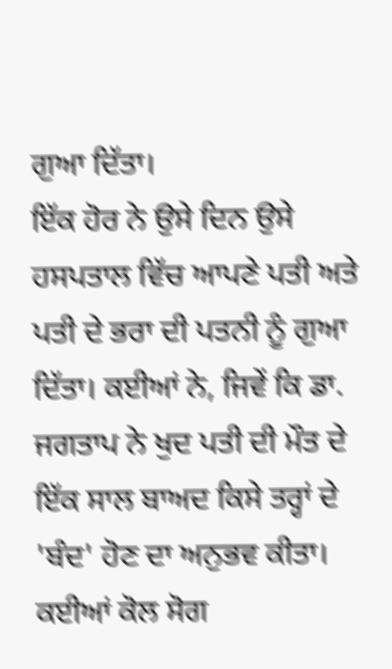ਗੁਆ ਦਿੱਤਾ।
ਇੱਕ ਹੋਰ ਨੇ ਉਸੇ ਦਿਨ ਉਸੇ ਹਸਪਤਾਲ ਵਿੱਚ ਆਪਣੇ ਪਤੀ ਅਤੇ ਪਤੀ ਦੇ ਭਰਾ ਦੀ ਪਤਨੀ ਨੂੰ ਗੁਆ ਦਿੱਤਾ। ਕਈਆਂ ਨੇ, ਜਿਵੇਂ ਕਿ ਡਾ. ਜਗਤਾਪ ਨੇ ਖੁਦ ਪਤੀ ਦੀ ਮੌਤ ਦੇ ਇੱਕ ਸਾਲ ਬਾਅਦ ਕਿਸੇ ਤਰ੍ਹਾਂ ਦੇ 'ਬੰਦ' ਹੋਣ ਦਾ ਅਨੁਭਵ ਕੀਤਾ।
ਕਈਆਂ ਕੋਲ ਸੋਗ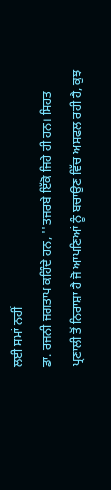ਲਈ ਸਮਾਂ ਨਹੀਂ
ਡਾ. ਰਜਨੀ ਜਗਤਾਪ ਕਹਿੰਦੇ ਹਨ, ''ਤਜਰਬੇ ਇੱਕੋ ਜਿਹੇ ਹੀ ਹਨ। ਸਿਹਤ ਪ੍ਰਣਾਲੀ ਤੋਂ ਨਿਰਾਸ਼ਾ ਹੈ ਜੋ ਆਪਣਿਆਂ ਨੂੰ ਬਚਾਉਣ ਵਿੱਚ ਅਸਫਲ ਰਹੀ ਹੈ, ਕੁਝ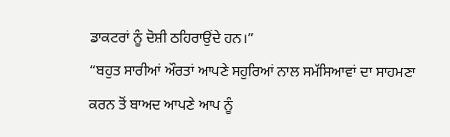ਡਾਕਟਰਾਂ ਨੂੰ ਦੋਸ਼ੀ ਠਹਿਰਾਉਂਦੇ ਹਨ।”
“ਬਹੁਤ ਸਾਰੀਆਂ ਔਰਤਾਂ ਆਪਣੇ ਸਹੁਰਿਆਂ ਨਾਲ ਸਮੱਸਿਆਵਾਂ ਦਾ ਸਾਹਮਣਾ ਕਰਨ ਤੋਂ ਬਾਅਦ ਆਪਣੇ ਆਪ ਨੂੰ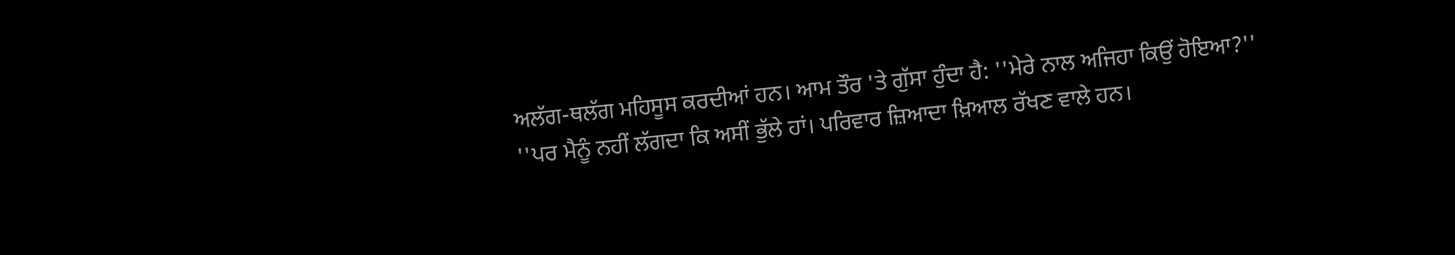ਅਲੱਗ-ਥਲੱਗ ਮਹਿਸੂਸ ਕਰਦੀਆਂ ਹਨ। ਆਮ ਤੌਰ 'ਤੇ ਗੁੱਸਾ ਹੁੰਦਾ ਹੈ: ''ਮੇਰੇ ਨਾਲ ਅਜਿਹਾ ਕਿਉਂ ਹੋਇਆ?''
''ਪਰ ਮੈਨੂੰ ਨਹੀਂ ਲੱਗਦਾ ਕਿ ਅਸੀਂ ਭੁੱਲੇ ਹਾਂ। ਪਰਿਵਾਰ ਜ਼ਿਆਦਾ ਖ਼ਿਆਲ ਰੱਖਣ ਵਾਲੇ ਹਨ।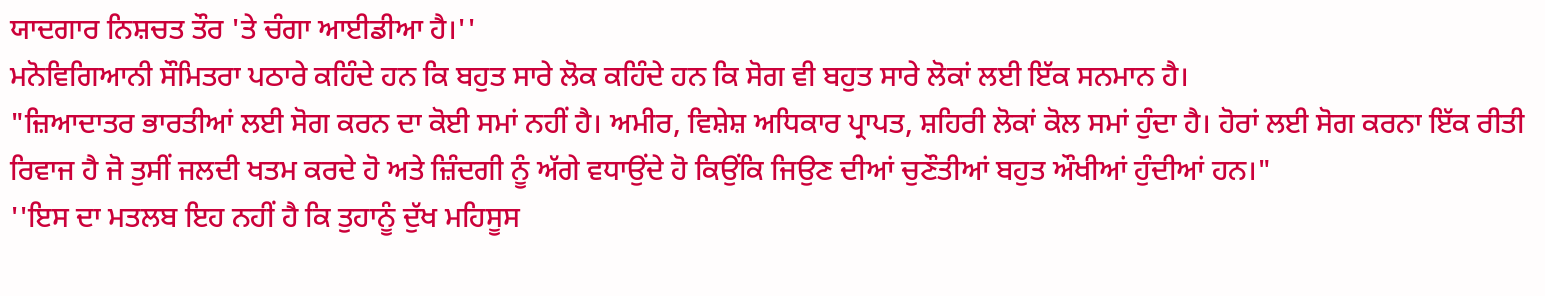ਯਾਦਗਾਰ ਨਿਸ਼ਚਤ ਤੌਰ 'ਤੇ ਚੰਗਾ ਆਈਡੀਆ ਹੈ।''
ਮਨੋਵਿਗਿਆਨੀ ਸੌਮਿਤਰਾ ਪਠਾਰੇ ਕਹਿੰਦੇ ਹਨ ਕਿ ਬਹੁਤ ਸਾਰੇ ਲੋਕ ਕਹਿੰਦੇ ਹਨ ਕਿ ਸੋਗ ਵੀ ਬਹੁਤ ਸਾਰੇ ਲੋਕਾਂ ਲਈ ਇੱਕ ਸਨਮਾਨ ਹੈ।
"ਜ਼ਿਆਦਾਤਰ ਭਾਰਤੀਆਂ ਲਈ ਸੋਗ ਕਰਨ ਦਾ ਕੋਈ ਸਮਾਂ ਨਹੀਂ ਹੈ। ਅਮੀਰ, ਵਿਸ਼ੇਸ਼ ਅਧਿਕਾਰ ਪ੍ਰਾਪਤ, ਸ਼ਹਿਰੀ ਲੋਕਾਂ ਕੋਲ ਸਮਾਂ ਹੁੰਦਾ ਹੈ। ਹੋਰਾਂ ਲਈ ਸੋਗ ਕਰਨਾ ਇੱਕ ਰੀਤੀ ਰਿਵਾਜ ਹੈ ਜੋ ਤੁਸੀਂ ਜਲਦੀ ਖਤਮ ਕਰਦੇ ਹੋ ਅਤੇ ਜ਼ਿੰਦਗੀ ਨੂੰ ਅੱਗੇ ਵਧਾਉਂਦੇ ਹੋ ਕਿਉਂਕਿ ਜਿਉਣ ਦੀਆਂ ਚੁਣੌਤੀਆਂ ਬਹੁਤ ਔਖੀਆਂ ਹੁੰਦੀਆਂ ਹਨ।"
''ਇਸ ਦਾ ਮਤਲਬ ਇਹ ਨਹੀਂ ਹੈ ਕਿ ਤੁਹਾਨੂੰ ਦੁੱਖ ਮਹਿਸੂਸ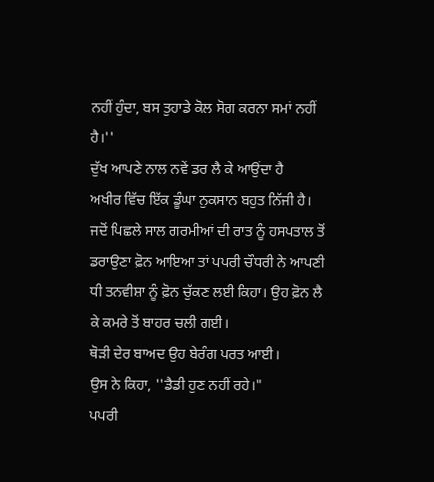ਨਹੀਂ ਹੁੰਦਾ, ਬਸ ਤੁਹਾਡੇ ਕੋਲ ਸੋਗ ਕਰਨਾ ਸਮਾਂ ਨਹੀਂ ਹੈ।''
ਦੁੱਖ ਆਪਣੇ ਨਾਲ ਨਵੇਂ ਡਰ ਲੈ ਕੇ ਆਉਂਦਾ ਹੈ
ਅਖੀਰ ਵਿੱਚ ਇੱਕ ਡੂੰਘਾ ਨੁਕਸਾਨ ਬਹੁਤ ਨਿੱਜੀ ਹੈ। ਜਦੋਂ ਪਿਛਲੇ ਸਾਲ ਗਰਮੀਆਂ ਦੀ ਰਾਤ ਨੂੰ ਹਸਪਤਾਲ ਤੋਂ ਡਰਾਉਣਾ ਫ਼ੋਨ ਆਇਆ ਤਾਂ ਪਪਰੀ ਚੌਧਰੀ ਨੇ ਆਪਣੀ ਧੀ ਤਨਵੀਸ਼ਾ ਨੂੰ ਫ਼ੋਨ ਚੁੱਕਣ ਲਈ ਕਿਹਾ। ਉਹ ਫ਼ੋਨ ਲੈ ਕੇ ਕਮਰੇ ਤੋਂ ਬਾਹਰ ਚਲੀ ਗਈ।
ਥੋੜੀ ਦੇਰ ਬਾਅਦ ਉਹ ਬੇਰੰਗ ਪਰਤ ਆਈ।
ਉਸ ਨੇ ਕਿਹਾ, ''ਡੈਡੀ ਹੁਣ ਨਹੀਂ ਰਹੇ।"
ਪਪਰੀ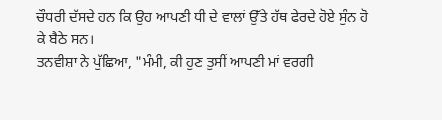ਚੌਧਰੀ ਦੱਸਦੇ ਹਨ ਕਿ ਉਹ ਆਪਣੀ ਧੀ ਦੇ ਵਾਲਾਂ ਉੱਤੇ ਹੱਥ ਫੇਰਦੇ ਹੋਏ ਸੁੰਨ ਹੋ ਕੇ ਬੈਠੇ ਸਨ।
ਤਨਵੀਸ਼ਾ ਨੇ ਪੁੱਛਿਆ, "ਮੰਮੀ, ਕੀ ਹੁਣ ਤੁਸੀਂ ਆਪਣੀ ਮਾਂ ਵਰਗੀ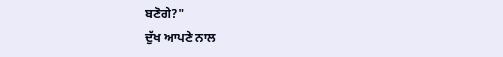ਬਣੋਗੇ?"
ਦੁੱਖ ਆਪਣੇ ਨਾਲ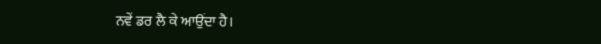ਨਵੇਂ ਡਰ ਲੈ ਕੇ ਆਉਂਦਾ ਹੈ।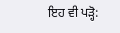ਇਹ ਵੀ ਪੜ੍ਹੋ: